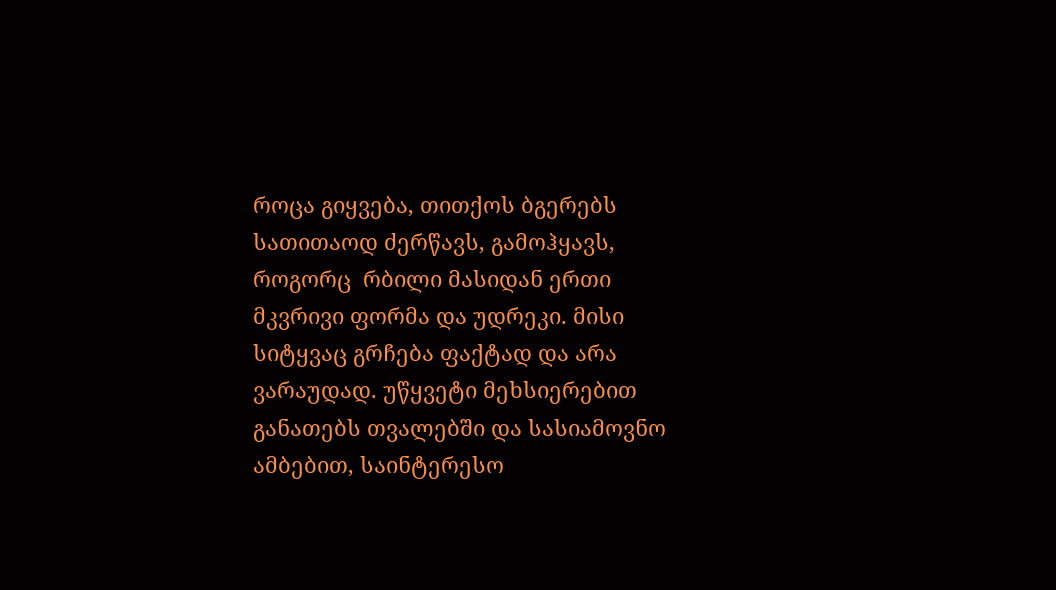როცა გიყვება, თითქოს ბგერებს სათითაოდ ძერწავს, გამოჰყავს, როგორც  რბილი მასიდან ერთი მკვრივი ფორმა და უდრეკი. მისი სიტყვაც გრჩება ფაქტად და არა ვარაუდად. უწყვეტი მეხსიერებით განათებს თვალებში და სასიამოვნო ამბებით, საინტერესო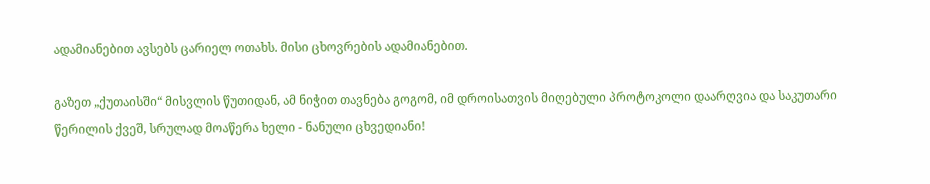ადამიანებით ავსებს ცარიელ ოთახს. მისი ცხოვრების ადამიანებით.

გაზეთ „ქუთაისში“ მისვლის წუთიდან, ამ ნიჭით თავნება გოგომ, იმ დროისათვის მიღებული პროტოკოლი დაარღვია და საკუთარი წერილის ქვეშ, სრულად მოაწერა ხელი - ნანული ცხვედიანი!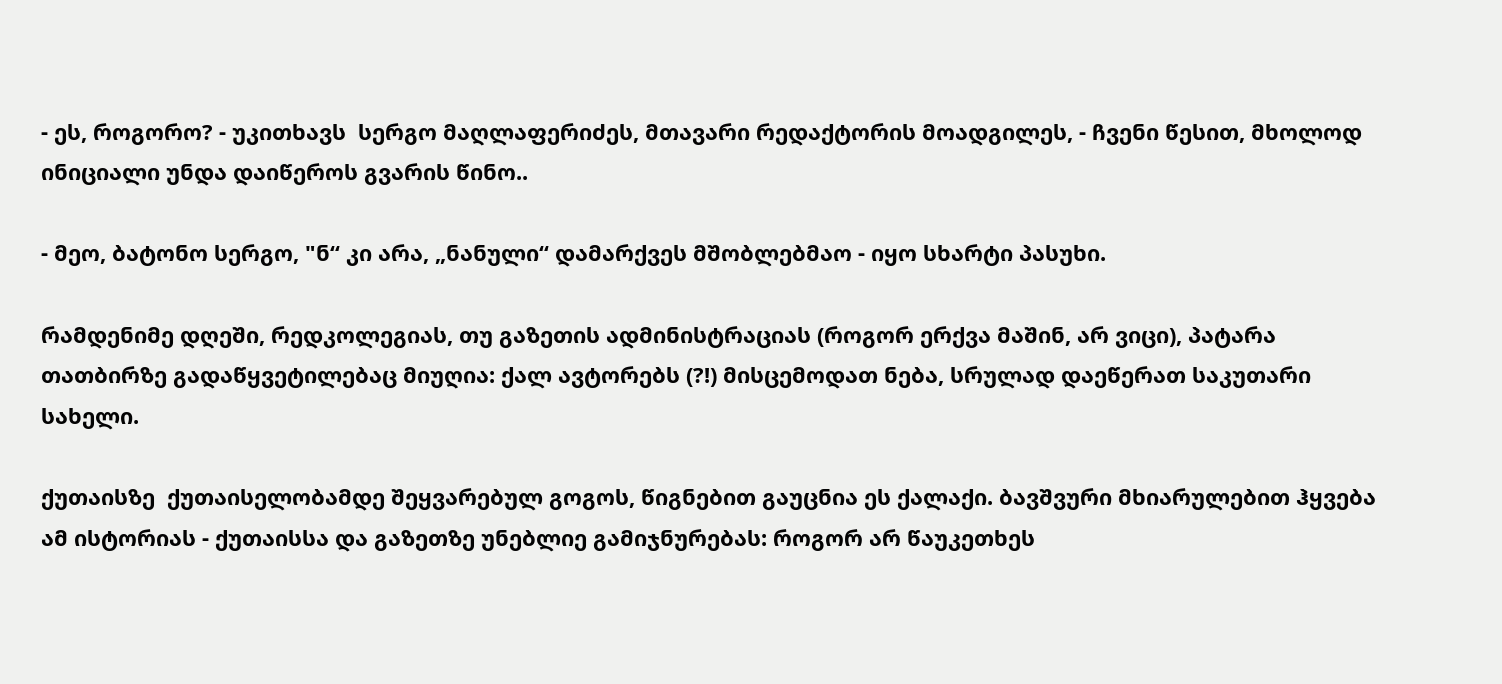- ეს, როგორო? - უკითხავს  სერგო მაღლაფერიძეს, მთავარი რედაქტორის მოადგილეს, - ჩვენი წესით, მხოლოდ ინიციალი უნდა დაიწეროს გვარის წინო..

- მეო, ბატონო სერგო, "ნ“ კი არა, „ნანული“ დამარქვეს მშობლებმაო - იყო სხარტი პასუხი.

რამდენიმე დღეში, რედკოლეგიას, თუ გაზეთის ადმინისტრაციას (როგორ ერქვა მაშინ, არ ვიცი), პატარა თათბირზე გადაწყვეტილებაც მიუღია: ქალ ავტორებს (?!) მისცემოდათ ნება, სრულად დაეწერათ საკუთარი სახელი.

ქუთაისზე  ქუთაისელობამდე შეყვარებულ გოგოს, წიგნებით გაუცნია ეს ქალაქი. ბავშვური მხიარულებით ჰყვება ამ ისტორიას - ქუთაისსა და გაზეთზე უნებლიე გამიჯნურებას: როგორ არ წაუკეთხეს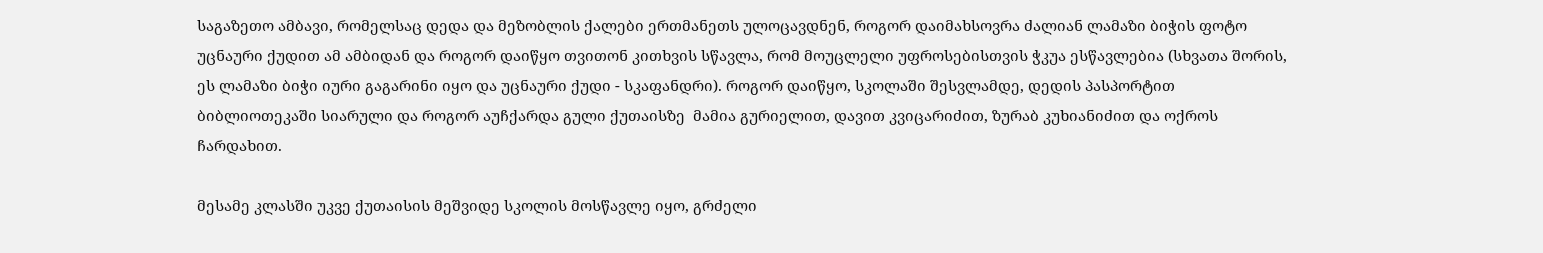საგაზეთო ამბავი, რომელსაც დედა და მეზობლის ქალები ერთმანეთს ულოცავდნენ, როგორ დაიმახსოვრა ძალიან ლამაზი ბიჭის ფოტო უცნაური ქუდით ამ ამბიდან და როგორ დაიწყო თვითონ კითხვის სწავლა, რომ მოუცლელი უფროსებისთვის ჭკუა ესწავლებია (სხვათა შორის, ეს ლამაზი ბიჭი იური გაგარინი იყო და უცნაური ქუდი - სკაფანდრი). როგორ დაიწყო, სკოლაში შესვლამდე, დედის პასპორტით ბიბლიოთეკაში სიარული და როგორ აუჩქარდა გული ქუთაისზე  მამია გურიელით, დავით კვიცარიძით, ზურაბ კუხიანიძით და ოქროს ჩარდახით.

მესამე კლასში უკვე ქუთაისის მეშვიდე სკოლის მოსწავლე იყო, გრძელი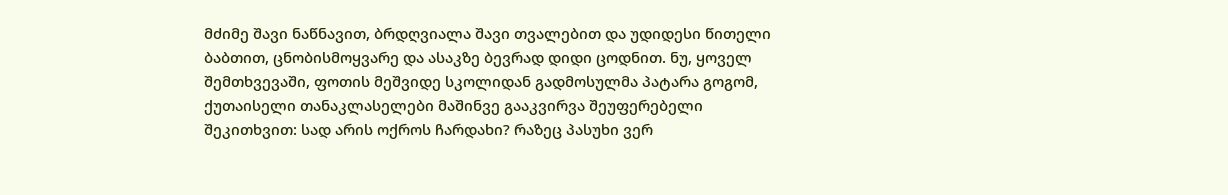მძიმე შავი ნაწნავით, ბრდღვიალა შავი თვალებით და უდიდესი წითელი ბაბთით, ცნობისმოყვარე და ასაკზე ბევრად დიდი ცოდნით. ნუ, ყოველ შემთხვევაში, ფოთის მეშვიდე სკოლიდან გადმოსულმა პატარა გოგომ, ქუთაისელი თანაკლასელები მაშინვე გააკვირვა შეუფერებელი შეკითხვით: სად არის ოქროს ჩარდახი? რაზეც პასუხი ვერ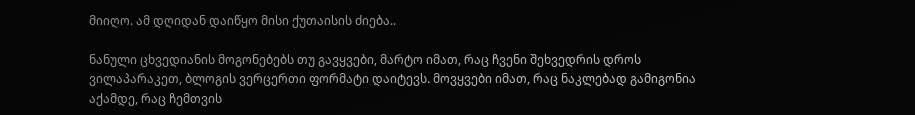მიიღო. ამ დღიდან დაიწყო მისი ქუთაისის ძიება..

ნანული ცხვედიანის მოგონებებს თუ გავყვები, მარტო იმათ, რაც ჩვენი შეხვედრის დროს ვილაპარაკეთ, ბლოგის ვერცერთი ფორმატი დაიტევს. მოვყვები იმათ, რაც ნაკლებად გამიგონია აქამდე, რაც ჩემთვის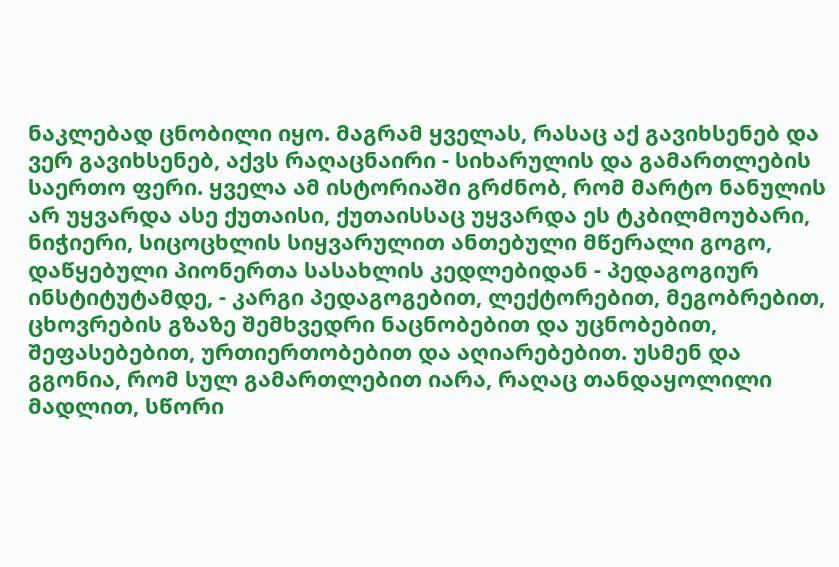ნაკლებად ცნობილი იყო. მაგრამ ყველას, რასაც აქ გავიხსენებ და ვერ გავიხსენებ, აქვს რაღაცნაირი - სიხარულის და გამართლების  საერთო ფერი. ყველა ამ ისტორიაში გრძნობ, რომ მარტო ნანულის არ უყვარდა ასე ქუთაისი, ქუთაისსაც უყვარდა ეს ტკბილმოუბარი, ნიჭიერი, სიცოცხლის სიყვარულით ანთებული მწერალი გოგო,  დაწყებული პიონერთა სასახლის კედლებიდან - პედაგოგიურ ინსტიტუტამდე, - კარგი პედაგოგებით, ლექტორებით, მეგობრებით, ცხოვრების გზაზე შემხვედრი ნაცნობებით და უცნობებით, შეფასებებით, ურთიერთობებით და აღიარებებით. უსმენ და გგონია, რომ სულ გამართლებით იარა, რაღაც თანდაყოლილი მადლით, სწორი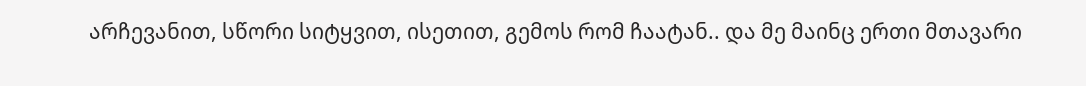არჩევანით, სწორი სიტყვით, ისეთით, გემოს რომ ჩაატან.. და მე მაინც ერთი მთავარი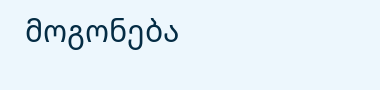მოგონება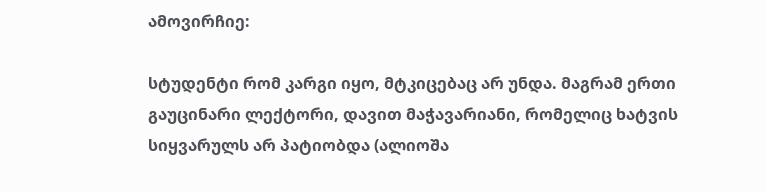ამოვირჩიე:

სტუდენტი რომ კარგი იყო, მტკიცებაც არ უნდა. მაგრამ ერთი გაუცინარი ლექტორი, დავით მაჭავარიანი, რომელიც ხატვის სიყვარულს არ პატიობდა (ალიოშა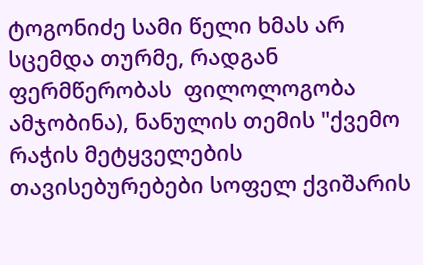ტოგონიძე სამი წელი ხმას არ სცემდა თურმე, რადგან ფერმწერობას  ფილოლოგობა ამჯობინა), ნანულის თემის "ქვემო რაჭის მეტყველების თავისებურებები სოფელ ქვიშარის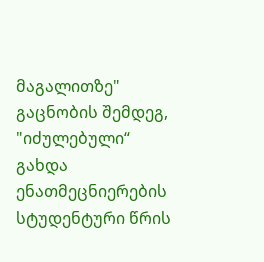მაგალითზე" გაცნობის შემდეგ, "იძულებული“ გახდა ენათმეცნიერების სტუდენტური წრის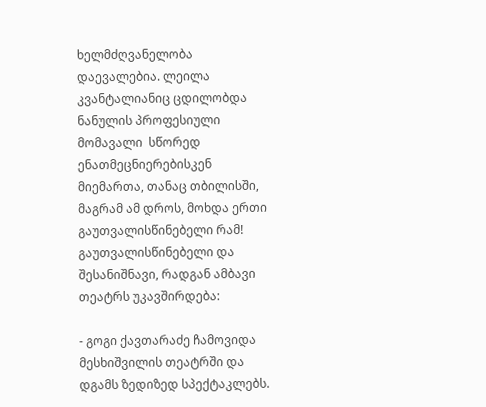ხელმძღვანელობა დაევალებია. ლეილა კვანტალიანიც ცდილობდა ნანულის პროფესიული მომავალი  სწორედ ენათმეცნიერებისკენ მიემართა, თანაც თბილისში, მაგრამ ამ დროს, მოხდა ერთი გაუთვალისწინებელი რამ! გაუთვალისწინებელი და შესანიშნავი, რადგან ამბავი თეატრს უკავშირდება:

- გოგი ქავთარაძე ჩამოვიდა მესხიშვილის თეატრში და დგამს ზედიზედ სპექტაკლებს.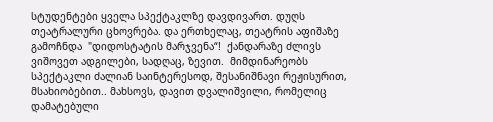სტუდენტები ყველა სპექტაკლზე დავდივართ. დუღს თეატრალური ცხოვრება. და ერთხელაც, თეატრის აფიშაზე გამოჩნდა  "დიდოსტატის მარჯვენა“!  ქანდარაზე ძლივს ვიშოვეთ ადგილები, სადღაც, ზევით.  მიმდინარეობს სპექტაკლი ძალიან საინტერესოდ, შესანიშნავი რეჟისურით, მსახიობებით.. მახსოვს, დავით დვალიშვილი, რომელიც დამატებული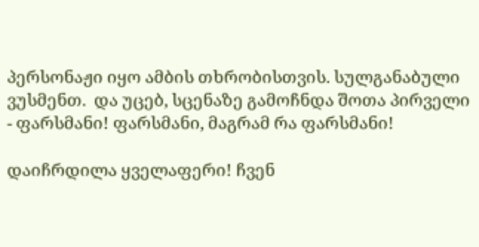პერსონაჟი იყო ამბის თხრობისთვის. სულგანაბული ვუსმენთ.  და უცებ, სცენაზე გამოჩნდა შოთა პირველი - ფარსმანი! ფარსმანი, მაგრამ რა ფარსმანი!

დაიჩრდილა ყველაფერი! ჩვენ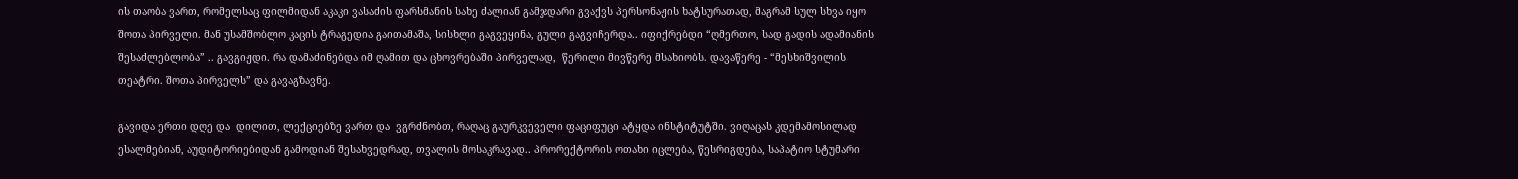ის თაობა ვართ, რომელსაც ფილმიდან აკაკი ვასაძის ფარსმანის სახე ძალიან გამჯდარი გვაქვს პერსონაჟის ხატსურათად, მაგრამ სულ სხვა იყო შოთა პირველი. მან უსამშობლო კაცის ტრაგედია გაითამაშა, სისხლი გაგვეყინა, გული გაგვიჩერდა.. იფიქრებდი “ღმერთო, სად გადის ადამიანის შესაძლებლობა” .. გავგიჟდი. რა დამაძინებდა იმ ღამით და ცხოვრებაში პირველად,  წერილი მივწერე მსახიობს. დავაწერე - “მესხიშვილის თეატრი. შოთა პირველს” და გავაგზავნე.

გავიდა ერთი დღე და  დილით, ლექციებზე ვართ და  ვგრძნობთ, რაღაც გაურკვეველი ფაციფუცი ატყდა ინსტიტუტში. ვიღაცას კდემამოსილად ესალმებიან, აუდიტორიებიდან გამოდიან შესახვედრად, თვალის მოსაკრავად.. პრორექტორის ოთახი იცლება, წესრიგდება, საპატიო სტუმარი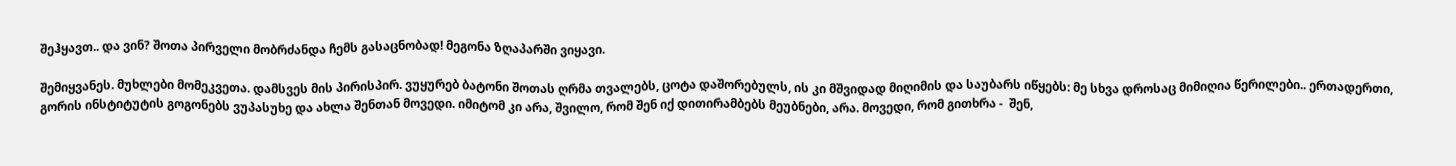შეჰყავთ.. და ვინ? შოთა პირველი მობრძანდა ჩემს გასაცნობად! მეგონა ზღაპარში ვიყავი.

შემიყვანეს. მუხლები მომეკვეთა. დამსვეს მის პირისპირ. ვუყურებ ბატონი შოთას ღრმა თვალებს, ცოტა დაშორებულს, ის კი მშვიდად მიღიმის და საუბარს იწყებს: მე სხვა დროსაც მიმიღია წერილები.. ერთადერთი, გორის ინსტიტუტის გოგონებს ვუპასუხე და ახლა შენთან მოვედი. იმიტომ კი არა, შვილო, რომ შენ იქ დითირამბებს მეუბნები, არა. მოვედი, რომ გითხრა -  შენ,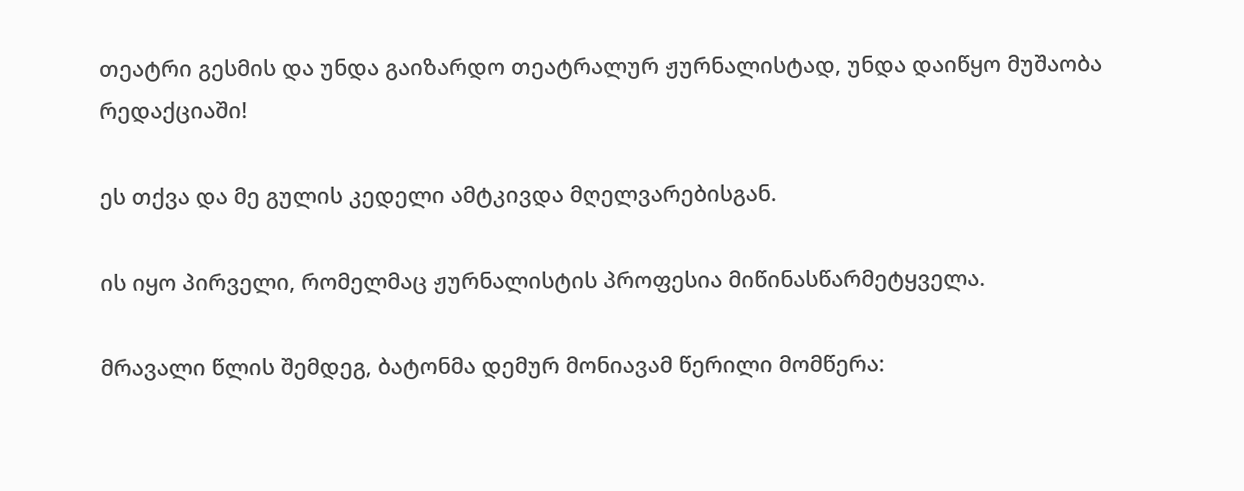თეატრი გესმის და უნდა გაიზარდო თეატრალურ ჟურნალისტად, უნდა დაიწყო მუშაობა რედაქციაში!

ეს თქვა და მე გულის კედელი ამტკივდა მღელვარებისგან.

ის იყო პირველი, რომელმაც ჟურნალისტის პროფესია მიწინასწარმეტყველა.

მრავალი წლის შემდეგ, ბატონმა დემურ მონიავამ წერილი მომწერა: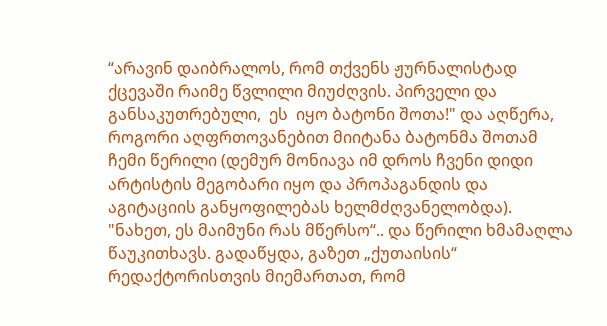“არავინ დაიბრალოს, რომ თქვენს ჟურნალისტად ქცევაში რაიმე წვლილი მიუძღვის. პირველი და განსაკუთრებული,  ეს  იყო ბატონი შოთა!" და აღწერა, როგორი აღფრთოვანებით მიიტანა ბატონმა შოთამ ჩემი წერილი (დემურ მონიავა იმ დროს ჩვენი დიდი არტისტის მეგობარი იყო და პროპაგანდის და აგიტაციის განყოფილებას ხელმძღვანელობდა). "ნახეთ, ეს მაიმუნი რას მწერსო“.. და წერილი ხმამაღლა წაუკითხავს. გადაწყდა, გაზეთ „ქუთაისის“ რედაქტორისთვის მიემართათ, რომ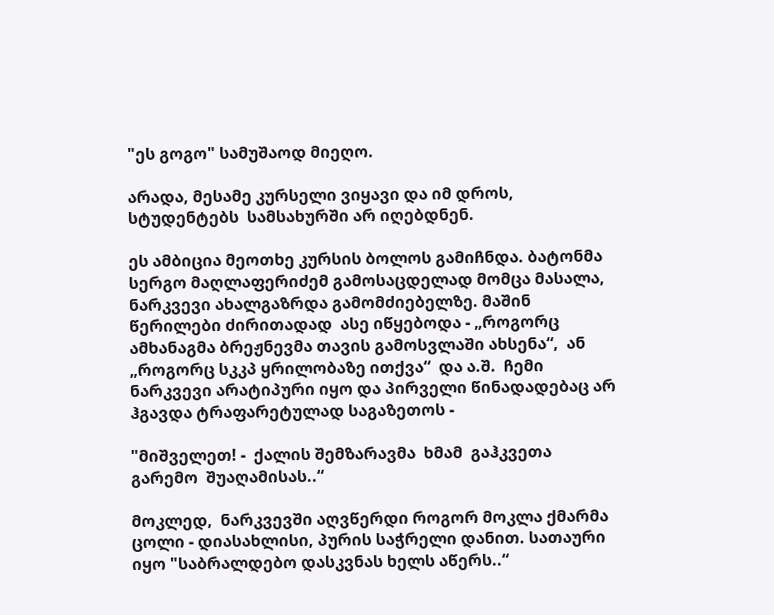"ეს გოგო" სამუშაოდ მიეღო.

არადა, მესამე კურსელი ვიყავი და იმ დროს, სტუდენტებს  სამსახურში არ იღებდნენ.

ეს ამბიცია მეოთხე კურსის ბოლოს გამიჩნდა. ბატონმა სერგო მაღლაფერიძემ გამოსაცდელად მომცა მასალა, ნარკვევი ახალგაზრდა გამომძიებელზე. მაშინ წერილები ძირითადად  ასე იწყებოდა - „როგორც ამხანაგმა ბრეჟნევმა თავის გამოსვლაში ახსენა“,  ან „როგორც სკკპ ყრილობაზე ითქვა“  და ა.შ.  ჩემი ნარკვევი არატიპური იყო და პირველი წინადადებაც არ ჰგავდა ტრაფარეტულად საგაზეთოს -

"მიშველეთ! -  ქალის შემზარავმა  ხმამ  გაჰკვეთა გარემო  შუაღამისას..“

მოკლედ,  ნარკვევში აღვწერდი როგორ მოკლა ქმარმა ცოლი - დიასახლისი, პურის საჭრელი დანით. სათაური იყო "საბრალდებო დასკვნას ხელს აწერს..“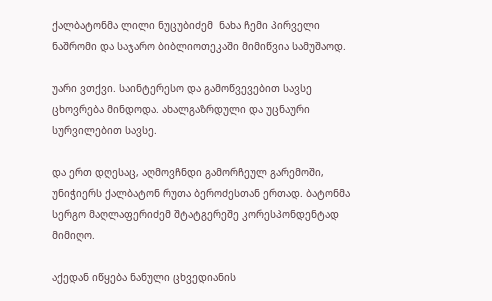ქალბატონმა ლილი ნუცუბიძემ  ნახა ჩემი პირველი ნაშრომი და საჯარო ბიბლიოთეკაში მიმიწვია სამუშაოდ.

უარი ვთქვი. საინტერესო და გამოწვევებით სავსე ცხოვრება მინდოდა. ახალგაზრდული და უცნაური სურვილებით სავსე.

და ერთ დღესაც, აღმოვჩნდი გამორჩეულ გარემოში, უნიჭიერს ქალბატონ რუთა ბეროძესთან ერთად. ბატონმა სერგო მაღლაფერიძემ შტატგერეშე კორესპონდენტად მიმიღო.

აქედან იწყება ნანული ცხვედიანის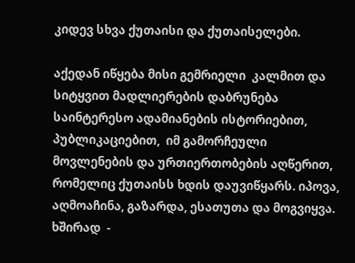კიდევ სხვა ქუთაისი და ქუთაისელები.

აქედან იწყება მისი გემრიელი  კალმით და სიტყვით მადლიერების დაბრუნება საინტერესო ადამიანების ისტორიებით,  პუბლიკაციებით,  იმ გამორჩეული მოვლენების და ურთიერთობების აღწერით, რომელიც ქუთაისს ხდის დაუვიწყარს. იპოვა, აღმოაჩინა, გაზარდა, ესათუთა და მოგვიყვა. ხშირად  -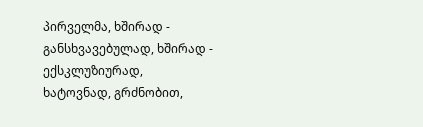პირველმა, ხშირად - განსხვავებულად, ხშირად - ექსკლუზიურად, ხატოვნად, გრძნობით,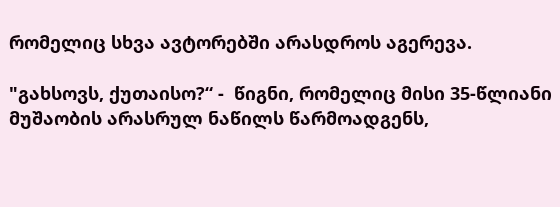რომელიც სხვა ავტორებში არასდროს აგერევა.

"გახსოვს, ქუთაისო?“ -  წიგნი, რომელიც მისი 35-წლიანი მუშაობის არასრულ ნაწილს წარმოადგენს,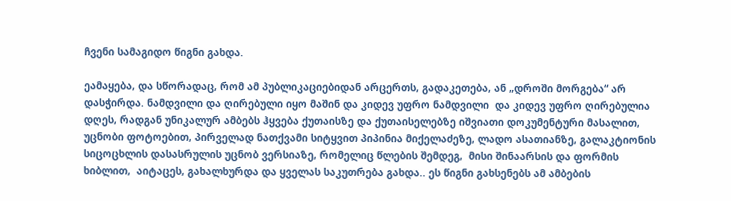ჩვენი სამაგიდო წიგნი გახდა.

ეამაყება, და სწორადაც, რომ ამ პუბლიკაციებიდან არცერთს, გადაკეთება, ან „დროში მორგება“ არ დასჭირდა. ნამდვილი და ღირებული იყო მაშინ და კიდევ უფრო ნამდვილი  და კიდევ უფრო ღირებულია  დღეს, რადგან უნიკალურ ამბებს ჰყვება ქუთაისზე და ქუთაისელებზე იშვიათი დოკუმენტური მასალით, უცნობი ფოტოებით, პირველად ნათქვამი სიტყვით პიპინია მიქელაძეზე, ლადო ასათიანზე, გალაკტიონის სიცოცხლის დასასრულის უცნობ ვერსიაზე, რომელიც წლების შემდეგ,  მისი შინაარსის და ფორმის ხიბლით,  აიტაცეს, გახალხურდა და ყველას საკუთრება გახდა.. ეს წიგნი გახსენებს ამ ამბების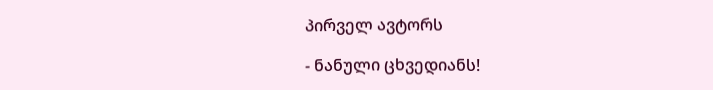პირველ ავტორს

- ნანული ცხვედიანს!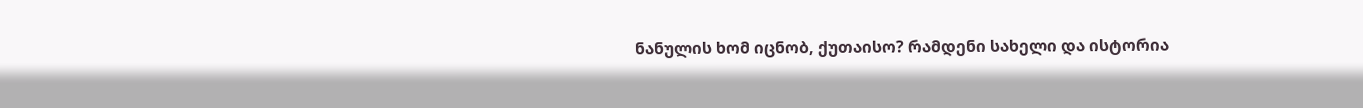ნანულის ხომ იცნობ, ქუთაისო? რამდენი სახელი და ისტორია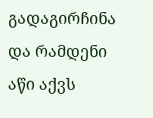გადაგირჩინა და რამდენი აწი აქვს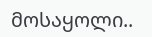მოსაყოლი..